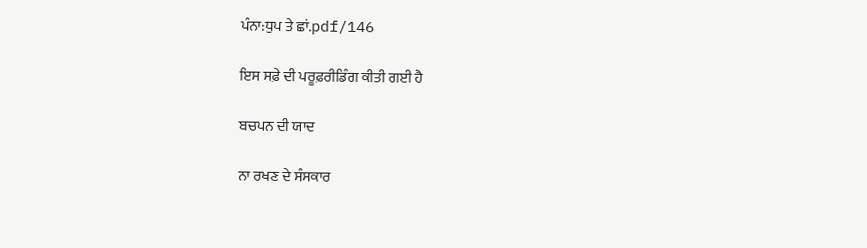ਪੰਨਾ:ਧੁਪ ਤੇ ਛਾਂ.pdf/146

ਇਸ ਸਫ਼ੇ ਦੀ ਪਰੂਫ਼ਰੀਡਿੰਗ ਕੀਤੀ ਗਈ ਹੈ

ਬਚਪਨ ਦੀ ਯਾਦ

ਨਾ ਰਖਣ ਦੇ ਸੰਸਕਾਰ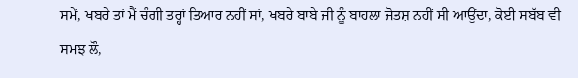ਸਮੇਂ, ਖਬਰੇ ਤਾਂ ਮੈਂ ਚੰਗੀ ਤਰ੍ਹਾਂ ਤਿਆਰ ਨਹੀਂ ਸਾਂ, ਖਬਰੇ ਬਾਬੇ ਜੀ ਨੂੰ ਬਾਹਲਾ ਜੋਤਸ਼ ਨਹੀਂ ਸੀ ਆਉਂਦਾ, ਕੋਈ ਸਬੱਬ ਵੀ ਸਮਝ ਲੌ,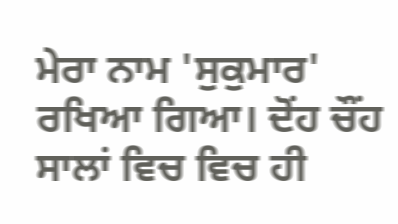ਮੇਰਾ ਨਾਮ 'ਸੁਕੁਮਾਰ' ਰਖਿਆ ਗਿਆ। ਦੋਂਹ ਚੌਂਹ ਸਾਲਾਂ ਵਿਚ ਵਿਚ ਹੀ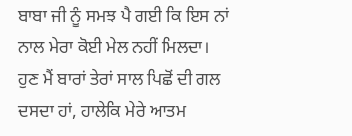ਬਾਬਾ ਜੀ ਨੂੰ ਸਮਝ ਪੈ ਗਈ ਕਿ ਇਸ ਨਾਂ ਨਾਲ ਮੇਰਾ ਕੋਈ ਮੇਲ ਨਹੀਂ ਮਿਲਦਾ। ਹੁਣ ਮੈਂ ਬਾਰਾਂ ਤੇਰਾਂ ਸਾਲ ਪਿਛੋਂ ਦੀ ਗਲ ਦਸਦਾ ਹਾਂ, ਹਾਲੇਕਿ ਮੇਰੇ ਆਤਮ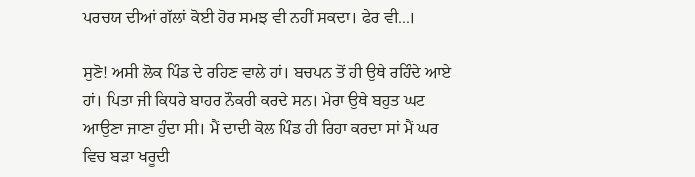ਪਰਚਯ ਦੀਆਂ ਗੱਲਾਂ ਕੋਈ ਹੋਰ ਸਮਝ ਵੀ ਨਹੀਂ ਸਕਦਾ। ਫੇਰ ਵੀ...।

ਸੁਣੋ! ਅਸੀ ਲੋਕ ਪਿੰਡ ਦੇ ਰਹਿਣ ਵਾਲੇ ਹਾਂ। ਬਚਪਨ ਤੋਂ ਹੀ ਉਥੇ ਰਹਿੰਦੇ ਆਏ ਹਾਂ। ਪਿਤਾ ਜੀ ਕਿਧਰੇ ਬਾਹਰ ਨੌਕਰੀ ਕਰਦੇ ਸਨ। ਮੇਰਾ ਉਥੇ ਬਹੁਤ ਘਟ ਆਉਣਾ ਜਾਣਾ ਹੁੰਦਾ ਸੀ। ਮੈਂ ਦਾਦੀ ਕੋਲ ਪਿੰਡ ਹੀ ਰਿਹਾ ਕਰਦਾ ਸਾਂ ਮੈਂ ਘਰ ਵਿਚ ਬੜਾ ਖਰੂਦੀ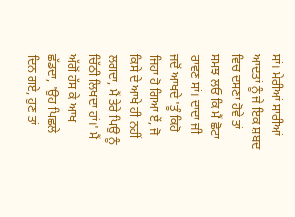ਸਾਂ। ਮੇਰੀਆਂ ਸਾਰੀਆਂ ਆਦਤਾਂ ਨੂੰ ਜੇ ਇਕ ਸ਼ਬਦ ਵਿਚ ਦਸਣਾ ਹੋਵੇ ਤਾਂ ਸਮਝ ਲਓ ਕਿ ਮੈਂ ਛੋਟਾ ਰਾਵਣ ਸਾਂ। ਦਾਦਾ ਜੀ ਜਦੋਂ ਆਖਦੇ 'ਤੂੰ ਕਿਹੋ ਜਿਹਾ ਹੋ ਗਿਆ ਏਂ, ਜੋ ਕਿਸੇ ਦੇ ਆਖੇ ਹੀ ਨਹੀਂ ਲਗਦਾ, ਮੈਂ ਤੇਰੇ ਪਿਉ ਨੂੰ ਚਿੱਠੀ ਲਿਖਦਾ ਹਾਂ।' ਮੈਂ ਅੱਗੋਂ ਹੱਸ ਕੇ ਆਖ ਛੱਡਦਾ, 'ਉਹ ਪਿਛਲੇ ਦਿਨ ਗਏ, ਹੁਣ ਤਾਂ